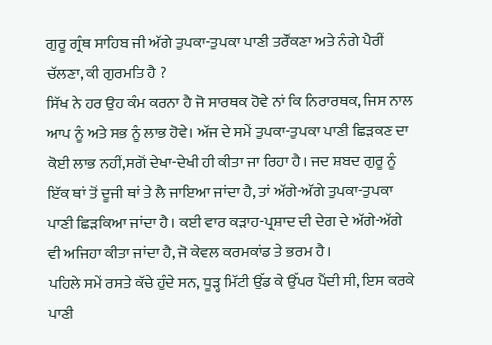ਗੁਰੂ ਗ੍ਰੰਥ ਸਾਹਿਬ ਜੀ ਅੱਗੇ ਤੁਪਕਾ-ਤੁਪਕਾ ਪਾਣੀ ਤਰੌਂਕਣਾ ਅਤੇ ਨੰਗੇ ਪੈਰੀਂ ਚੱਲਣਾ, ਕੀ ਗੁਰਮਤਿ ਹੈ ?
ਸਿੱਖ ਨੇ ਹਰ ਉਹ ਕੰਮ ਕਰਨਾ ਹੈ ਜੋ ਸਾਰਥਕ ਹੋਵੇ ਨਾਂ ਕਿ ਨਿਰਾਰਥਕ, ਜਿਸ ਨਾਲ ਆਪ ਨੂੰ ਅਤੇ ਸਭ ਨੂੰ ਲਾਭ ਹੋਵੇ। ਅੱਜ ਦੇ ਸਮੇਂ ਤੁਪਕਾ-ਤੁਪਕਾ ਪਾਣੀ ਛਿੜਕਣ ਦਾ ਕੋਈ ਲਾਭ ਨਹੀਂ,ਸਗੋਂ ਦੇਖਾ-ਦੇਖੀ ਹੀ ਕੀਤਾ ਜਾ ਰਿਹਾ ਹੈ। ਜਦ ਸ਼ਬਦ ਗੁਰੂ ਨੂੰ ਇੱਕ ਥਾਂ ਤੋਂ ਦੂਜੀ ਥਾਂ ਤੇ ਲੈ ਜਾਇਆ ਜਾਂਦਾ ਹੈ, ਤਾਂ ਅੱਗੇ-ਅੱਗੇ ਤੁਪਕਾ-ਤੁਪਕਾ ਪਾਣੀ ਛਿੜਕਿਆ ਜਾਂਦਾ ਹੈ। ਕਈ ਵਾਰ ਕੜਾਹ-ਪ੍ਰਸ਼ਾਦ ਦੀ ਦੇਗ ਦੇ ਅੱਗੇ-ਅੱਗੇ ਵੀ ਅਜਿਹਾ ਕੀਤਾ ਜਾਂਦਾ ਹੈ, ਜੋ ਕੇਵਲ ਕਰਮਕਾਂਡ ਤੇ ਭਰਮ ਹੈ।
ਪਹਿਲੇ ਸਮੇਂ ਰਸਤੇ ਕੱਚੇ ਹੁੰਦੇ ਸਨ, ਧੂੜ੍ਹ ਮਿੱਟੀ ਉੱਡ ਕੇ ਉੱਪਰ ਪੈਂਦੀ ਸੀ, ਇਸ ਕਰਕੇ ਪਾਣੀ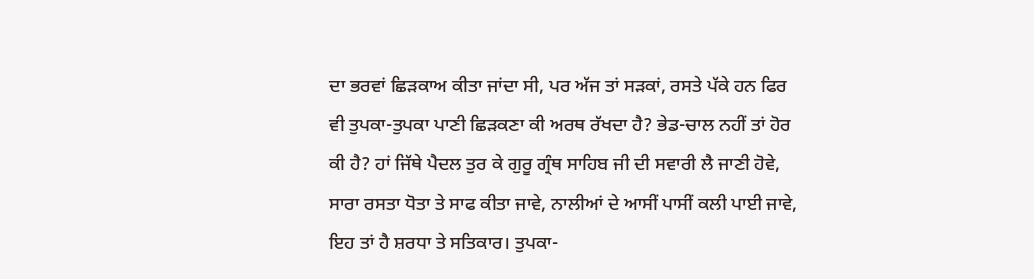ਦਾ ਭਰਵਾਂ ਛਿੜਕਾਅ ਕੀਤਾ ਜਾਂਦਾ ਸੀ, ਪਰ ਅੱਜ ਤਾਂ ਸੜਕਾਂ, ਰਸਤੇ ਪੱਕੇ ਹਨ ਫਿਰ ਵੀ ਤੁਪਕਾ-ਤੁਪਕਾ ਪਾਣੀ ਛਿੜਕਣਾ ਕੀ ਅਰਥ ਰੱਖਦਾ ਹੈ? ਭੇਡ-ਚਾਲ ਨਹੀਂ ਤਾਂ ਹੋਰ ਕੀ ਹੈ? ਹਾਂ ਜਿੱਥੇ ਪੈਦਲ ਤੁਰ ਕੇ ਗੁਰੂ ਗ੍ਰੰਥ ਸਾਹਿਬ ਜੀ ਦੀ ਸਵਾਰੀ ਲੈ ਜਾਣੀ ਹੋਵੇ, ਸਾਰਾ ਰਸਤਾ ਧੋਤਾ ਤੇ ਸਾਫ ਕੀਤਾ ਜਾਵੇ, ਨਾਲੀਆਂ ਦੇ ਆਸੀਂ ਪਾਸੀਂ ਕਲੀ ਪਾਈ ਜਾਵੇ, ਇਹ ਤਾਂ ਹੈ ਸ਼ਰਧਾ ਤੇ ਸਤਿਕਾਰ। ਤੁਪਕਾ-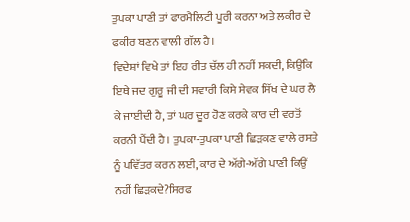ਤੁਪਕਾ ਪਾਣੀ ਤਾਂ ਫਾਰਮੈਲਿਟੀ ਪੂਰੀ ਕਰਨਾ ਅਤੇ ਲਕੀਰ ਦੇ ਫਕੀਰ ਬਣਨ ਵਾਲੀ ਗੱਲ ਹੈ।
ਵਿਦੇਸ਼ਾਂ ਵਿਖੇ ਤਾਂ ਇਹ ਰੀਤ ਚੱਲ ਹੀ ਨਹੀਂ ਸਕਦੀ, ਕਿਉਂਕਿ ਇਥੇ ਜਦ ਗੁਰੂ ਜੀ ਦੀ ਸਵਾਰੀ ਕਿਸੇ ਸੇਵਕ ਸਿੱਖ ਦੇ ਘਰ ਲੈ ਕੇ ਜਾਈਦੀ ਹੈ, ਤਾਂ ਘਰ ਦੂਰ ਹੋਣ ਕਰਕੇ ਕਾਰ ਦੀ ਵਰਤੋਂ ਕਰਨੀ ਪੈਂਦੀ ਹੈ। ਤੁਪਕਾ-ਤੁਪਕਾ ਪਾਣੀ ਛਿੜਕਣ ਵਾਲੇ ਰਸਤੇ ਨੂੰ ਪਵਿੱਤਰ ਕਰਨ ਲਈ, ਕਾਰ ਦੇ ਅੱਗੇ-ਅੱਗੇ ਪਾਣੀ ਕਿਉਂ ਨਹੀਂ ਛਿੜਕਦੇ?ਸਿਰਫ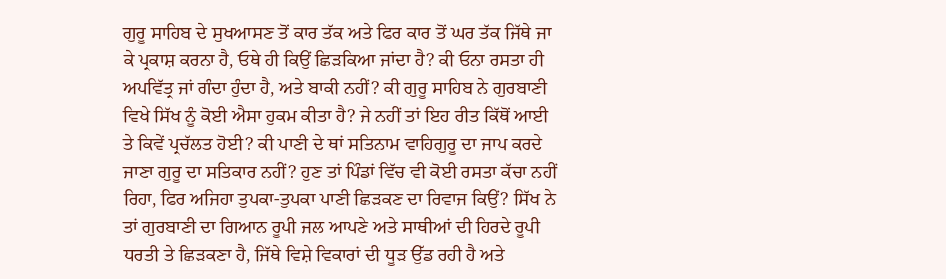ਗੁਰੂ ਸਾਹਿਬ ਦੇ ਸੁਖਆਸਣ ਤੋਂ ਕਾਰ ਤੱਕ ਅਤੇ ਫਿਰ ਕਾਰ ਤੋਂ ਘਰ ਤੱਕ ਜਿੱਥੇ ਜਾ ਕੇ ਪ੍ਰਕਾਸ਼ ਕਰਨਾ ਹੈ, ਓਥੇ ਹੀ ਕਿਉਂ ਛਿੜਕਿਆ ਜਾਂਦਾ ਹੈ? ਕੀ ਓਨਾ ਰਸਤਾ ਹੀ ਅਪਵਿੱਤ੍ਰ ਜਾਂ ਗੰਦਾ ਹੁੰਦਾ ਹੈ, ਅਤੇ ਬਾਕੀ ਨਹੀਂ? ਕੀ ਗੁਰੂ ਸਾਹਿਬ ਨੇ ਗੁਰਬਾਣੀ ਵਿਖੇ ਸਿੱਖ ਨੂੰ ਕੋਈ ਐਸਾ ਹੁਕਮ ਕੀਤਾ ਹੈ? ਜੇ ਨਹੀਂ ਤਾਂ ਇਹ ਰੀਤ ਕਿੱਥੋਂ ਆਈ ਤੇ ਕਿਵੇਂ ਪ੍ਰਚੱਲਤ ਹੋਈ? ਕੀ ਪਾਣੀ ਦੇ ਥਾਂ ਸਤਿਨਾਮ ਵਾਹਿਗੁਰੂ ਦਾ ਜਾਪ ਕਰਦੇ ਜਾਣਾ ਗੁਰੂ ਦਾ ਸਤਿਕਾਰ ਨਹੀਂ? ਹੁਣ ਤਾਂ ਪਿੰਡਾਂ ਵਿੱਚ ਵੀ ਕੋਈ ਰਸਤਾ ਕੱਚਾ ਨਹੀਂ ਰਿਹਾ, ਫਿਰ ਅਜਿਹਾ ਤੁਪਕਾ-ਤੁਪਕਾ ਪਾਣੀ ਛਿੜਕਣ ਦਾ ਰਿਵਾਜ ਕਿਉਂ? ਸਿੱਖ ਨੇ ਤਾਂ ਗੁਰਬਾਣੀ ਦਾ ਗਿਆਨ ਰੂਪੀ ਜਲ ਆਪਣੇ ਅਤੇ ਸਾਥੀਆਂ ਦੀ ਹਿਰਦੇ ਰੂਪੀ ਧਰਤੀ ਤੇ ਛਿੜਕਣਾ ਹੈ, ਜਿੱਥੇ ਵਿਸ਼ੇ ਵਿਕਾਰਾਂ ਦੀ ਧੂੜ ਉੱਡ ਰਹੀ ਹੈ ਅਤੇ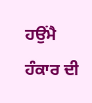ਹਉਂਮੈ ਹੰਕਾਰ ਦੀ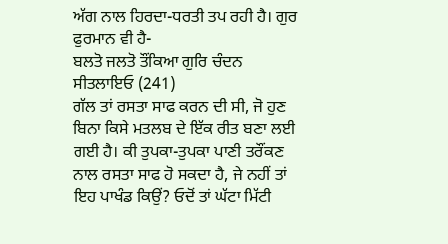ਅੱਗ ਨਾਲ ਹਿਰਦਾ-ਧਰਤੀ ਤਪ ਰਹੀ ਹੈ। ਗੁਰ ਫੁਰਮਾਨ ਵੀ ਹੈ-
ਬਲਤੋ ਜਲਤੋ ਤੌਂਕਿਆ ਗੁਰਿ ਚੰਦਨ ਸੀਤਲਾਇਓ (241)
ਗੱਲ ਤਾਂ ਰਸਤਾ ਸਾਫ ਕਰਨ ਦੀ ਸੀ, ਜੋ ਹੁਣ ਬਿਨਾ ਕਿਸੇ ਮਤਲਬ ਦੇ ਇੱਕ ਰੀਤ ਬਣਾ ਲਈ ਗਈ ਹੈ। ਕੀ ਤੁਪਕਾ-ਤੁਪਕਾ ਪਾਣੀ ਤਰੌਂਕਣ ਨਾਲ ਰਸਤਾ ਸਾਫ ਹੋ ਸਕਦਾ ਹੈ, ਜੇ ਨਹੀਂ ਤਾਂ ਇਹ ਪਾਖੰਡ ਕਿਉਂ? ਓਦੋਂ ਤਾਂ ਘੱਟਾ ਮਿੱਟੀ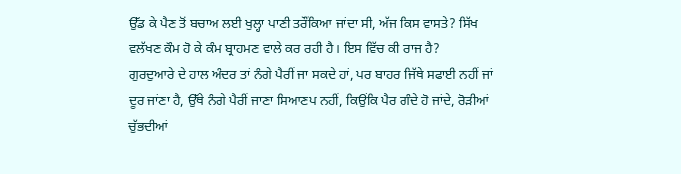ਉੱਡ ਕੇ ਪੈਣ ਤੋਂ ਬਚਾਅ ਲਈ ਖੁਲ੍ਹਾ ਪਾਣੀ ਤਰੌਂਕਿਆ ਜਾਂਦਾ ਸੀ, ਅੱਜ ਕਿਸ ਵਾਸਤੇ? ਸਿੱਖ ਵਲੱਖਣ ਕੌਮ ਹੋ ਕੇ ਕੰਮ ਬ੍ਰਾਹਮਣ ਵਾਲੇ ਕਰ ਰਹੀ ਹੈ। ਇਸ ਵਿੱਚ ਕੀ ਰਾਜ ਹੈ?
ਗੁਰਦੁਆਰੇ ਦੇ ਹਾਲ ਅੰਦਰ ਤਾਂ ਨੰਗੇ ਪੈਰੀਂ ਜਾ ਸਕਦੇ ਹਾਂ, ਪਰ ਬਾਹਰ ਜਿੱਥੇ ਸਫਾਈ ਨਹੀਂ ਜਾਂ ਦੂਰ ਜਾਂਣਾ ਹੈ, ਉੱਥੇ ਨੰਗੇ ਪੈਰੀਂ ਜਾਣਾ ਸਿਆਣਪ ਨਹੀਂ, ਕਿਉਂਕਿ ਪੈਰ ਗੰਦੇ ਹੋ ਜਾਂਦੇ, ਰੋੜੀਆਂ ਚੁੱਭਦੀਆਂ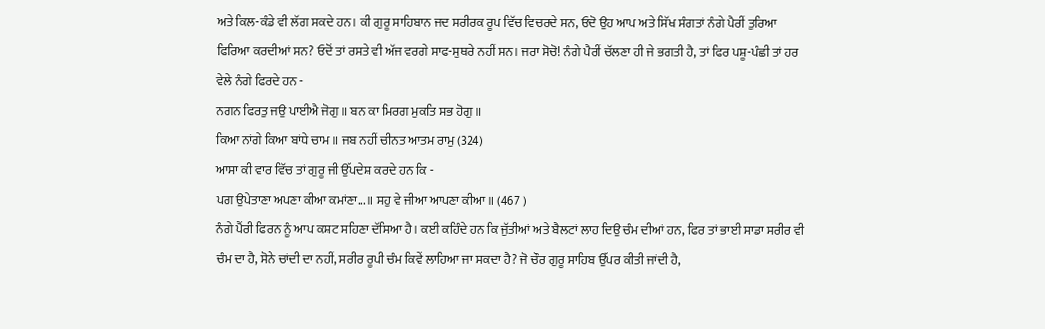ਅਤੇ ਕਿਲ-ਕੰਡੇ ਵੀ ਲੱਗ ਸਕਦੇ ਹਨ। ਕੀ ਗੁਰੂ ਸਾਹਿਬਾਨ ਜਦ ਸਰੀਰਕ ਰੂਪ ਵਿੱਚ ਵਿਚਰਦੇ ਸਨ, ਓਦੋ ਉਹ ਆਪ ਅਤੇ ਸਿੱਖ ਸੰਗਤਾਂ ਨੰਗੇ ਪੈਰੀਂ ਤੁਰਿਆ ਫਿਰਿਆ ਕਰਦੀਆਂ ਸਨ? ਓਦੋਂ ਤਾਂ ਰਸਤੇ ਵੀ ਅੱਜ ਵਰਗੇ ਸਾਫ-ਸੁਥਰੇ ਨਹੀਂ ਸਨ। ਜਰਾ ਸੋਚੋ! ਨੰਗੇ ਪੈਰੀਂ ਚੱਲਣਾ ਹੀ ਜੇ ਭਗਤੀ ਹੈ, ਤਾਂ ਫਿਰ ਪਸ਼ੂ-ਪੰਛੀ ਤਾਂ ਹਰ ਵੇਲੇ ਨੰਗੇ ਫਿਰਦੇ ਹਨ -
ਨਗਨ ਫਿਰਤੁ ਜਉ ਪਾਈਐ ਜੋਗੁ ॥ ਬਨ ਕਾ ਮਿਰਗ ਮੁਕਤਿ ਸਭ ਹੋਗੁ ॥
ਕਿਆ ਨਾਂਗੇ ਕਿਆ ਬਾਂਧੇ ਚਾਮ॥ ਜਬ ਨਹੀਂ ਚੀਨਤ ਆਤਮ ਰਾਮੁ (324)
ਆਸਾ ਕੀ ਵਾਰ ਵਿੱਚ ਤਾਂ ਗੁਰੂ ਜੀ ਉੱਪਦੇਸ਼ ਕਰਦੇ ਹਨ ਕਿ -
ਪਗ ਉਪੇਤਾਣਾ ਅਪਣਾ ਕੀਆ ਕਮਾਂਣਾ...॥ ਸਹੁ ਵੇ ਜੀਆ ਆਪਣਾ ਕੀਆ॥ (467 )
ਨੰਗੇ ਪੈਂਰੀ ਫਿਰਨ ਨੂੰ ਆਪ ਕਸ਼ਟ ਸਹਿਣਾ ਦੱਸਿਆ ਹੈ। ਕਈ ਕਹਿੰਦੇ ਹਨ ਕਿ ਜੁੱਤੀਆਂ ਅਤੇ ਬੈਲਟਾਂ ਲਾਹ ਦਿਉ ਚੰਮ ਦੀਆਂ ਹਨ, ਫਿਰ ਤਾਂ ਭਾਈ ਸਾਡਾ ਸਰੀਰ ਵੀ ਚੰਮ ਦਾ ਹੈ, ਸੋਨੇ ਚਾਂਦੀ ਦਾ ਨਹੀਂ, ਸਰੀਰ ਰੂਪੀ ਚੰਮ ਕਿਵੇਂ ਲਾਹਿਆ ਜਾ ਸਕਦਾ ਹੈ? ਜੋ ਚੌਰ ਗੁਰੂ ਸਾਹਿਬ ਉੱਪਰ ਕੀਤੀ ਜਾਂਦੀ ਹੈ,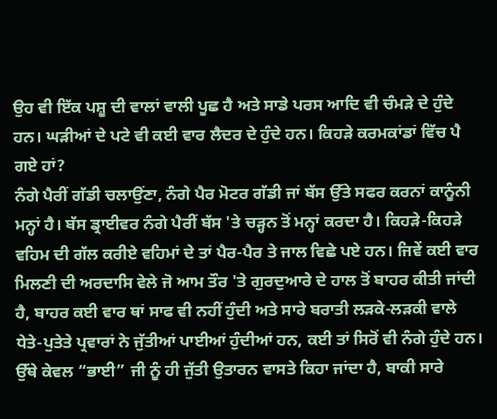ਉਹ ਵੀ ਇੱਕ ਪਸ਼ੂ ਦੀ ਵਾਲਾਂ ਵਾਲੀ ਪੂਛ ਹੈ ਅਤੇ ਸਾਡੇ ਪਰਸ ਆਦਿ ਵੀ ਚੰਮੜੇ ਦੇ ਹੁੰਦੇ ਹਨ। ਘੜੀਆਂ ਦੇ ਪਟੇ ਵੀ ਕਈ ਵਾਰ ਲੈਦਰ ਦੇ ਹੁੰਦੇ ਹਨ। ਕਿਹੜੇ ਕਰਮਕਾਂਡਾਂ ਵਿੱਚ ਪੈ ਗਏ ਹਾਂ?
ਨੰਗੇ ਪੈਰੀਂ ਗੱਡੀ ਚਲਾਉਂਣਾ, ਨੰਗੇ ਪੈਰ ਮੋਟਰ ਗੱਡੀ ਜਾਂ ਬੱਸ ਉੱਤੇ ਸਫਰ ਕਰਨਾਂ ਕਾਨੂੰਨੀ ਮਨ੍ਹਾਂ ਹੈ। ਬੱਸ ਡ੍ਰਾਈਵਰ ਨੰਗੇ ਪੈਰੀਂ ਬੱਸ 'ਤੇ ਚੜ੍ਹਨ ਤੋਂ ਮਨ੍ਹਾਂ ਕਰਦਾ ਹੈ। ਕਿਹੜੇ-ਕਿਹੜੇ ਵਹਿਮ ਦੀ ਗੱਲ ਕਰੀਏ ਵਹਿਮਾਂ ਦੇ ਤਾਂ ਪੈਰ-ਪੈਰ ਤੇ ਜਾਲ ਵਿਛੇ ਪਏ ਹਨ। ਜਿਵੇਂ ਕਈ ਵਾਰ ਮਿਲਣੀ ਦੀ ਅਰਦਾਸਿ ਵੇਲੇ ਜੋ ਆਮ ਤੌਰ 'ਤੇ ਗੁਰਦੁਆਰੇ ਦੇ ਹਾਲ ਤੋਂ ਬਾਹਰ ਕੀਤੀ ਜਾਂਦੀ ਹੈ, ਬਾਹਰ ਕਈ ਵਾਰ ਥਾਂ ਸਾਫ ਵੀ ਨਹੀਂ ਹੁੰਦੀ ਅਤੇ ਸਾਰੇ ਬਰਾਤੀ ਲੜਕੇ-ਲੜਕੀ ਵਾਲੇ ਧੇਤੇ-ਪੁਤੇਤੇ ਪ੍ਰਵਾਰਾਂ ਨੇ ਜੁੱਤੀਆਂ ਪਾਈਆਂ ਹੁੰਦੀਆਂ ਹਨ, ਕਈ ਤਾਂ ਸਿਰੋਂ ਵੀ ਨੰਗੇ ਹੁੰਦੇ ਹਨ। ਉੱਥੇ ਕੇਵਲ “ਭਾਈ” ਜੀ ਨੂੰ ਹੀ ਜੁੱਤੀ ਉਤਾਰਨ ਵਾਸਤੇ ਕਿਹਾ ਜਾਂਦਾ ਹੈ, ਬਾਕੀ ਸਾਰੇ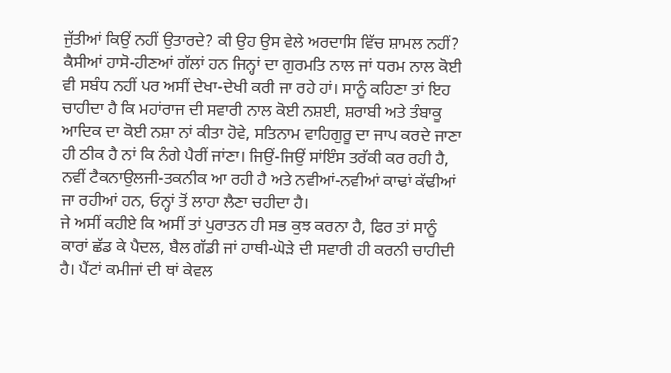ਜੁੱਤੀਆਂ ਕਿਉਂ ਨਹੀਂ ਉਤਾਰਦੇ? ਕੀ ਉਹ ਉਸ ਵੇਲੇ ਅਰਦਾਸਿ ਵਿੱਚ ਸ਼ਾਮਲ ਨਹੀਂ? ਕੈਸੀਆਂ ਹਾਸੋ-ਹੀਣਆਂ ਗੱਲਾਂ ਹਨ ਜਿਨ੍ਹਾਂ ਦਾ ਗੁਰਮਤਿ ਨਾਲ ਜਾਂ ਧਰਮ ਨਾਲ ਕੋਈ ਵੀ ਸਬੰਧ ਨਹੀਂ ਪਰ ਅਸੀਂ ਦੇਖਾ-ਦੇਖੀ ਕਰੀ ਜਾ ਰਹੇ ਹਾਂ। ਸਾਨੂੰ ਕਹਿਣਾ ਤਾਂ ਇਹ ਚਾਹੀਦਾ ਹੈ ਕਿ ਮਹਾਂਰਾਜ ਦੀ ਸਵਾਰੀ ਨਾਲ ਕੋਈ ਨਸ਼ਈ, ਸ਼ਰਾਬੀ ਅਤੇ ਤੰਬਾਕੂ ਆਦਿਕ ਦਾ ਕੋਈ ਨਸ਼ਾ ਨਾਂ ਕੀਤਾ ਹੋਵੇ, ਸਤਿਨਾਮ ਵਾਹਿਗੁਰੂ ਦਾ ਜਾਪ ਕਰਦੇ ਜਾਣਾ ਹੀ ਠੀਕ ਹੈ ਨਾਂ ਕਿ ਨੰਗੇ ਪੈਰੀਂ ਜਾਂਣਾ। ਜਿਉਂ-ਜਿਉਂ ਸਾਂਇੰਸ ਤਰੱਕੀ ਕਰ ਰਹੀ ਹੈ, ਨਵੀਂ ਟੈਕਨਾਉਲਜੀ-ਤਕਨੀਕ ਆ ਰਹੀ ਹੈ ਅਤੇ ਨਵੀਆਂ-ਨਵੀਆਂ ਕਾਢਾਂ ਕੱਢੀਆਂ ਜਾ ਰਹੀਆਂ ਹਨ, ਓਨ੍ਹਾਂ ਤੋਂ ਲਾਹਾ ਲੈਣਾ ਚਹੀਦਾ ਹੈ।
ਜੇ ਅਸੀਂ ਕਹੀਏ ਕਿ ਅਸੀਂ ਤਾਂ ਪੁਰਾਤਨ ਹੀ ਸਭ ਕੁਝ ਕਰਨਾ ਹੈ, ਫਿਰ ਤਾਂ ਸਾਨੂੰ ਕਾਰਾਂ ਛੱਡ ਕੇ ਪੈਦਲ, ਬੈਲ ਗੱਡੀ ਜਾਂ ਹਾਥੀ-ਘੋੜੇ ਦੀ ਸਵਾਰੀ ਹੀ ਕਰਨੀ ਚਾਹੀਦੀ ਹੈ। ਪੈਂਟਾਂ ਕਮੀਜਾਂ ਦੀ ਥਾਂ ਕੇਵਲ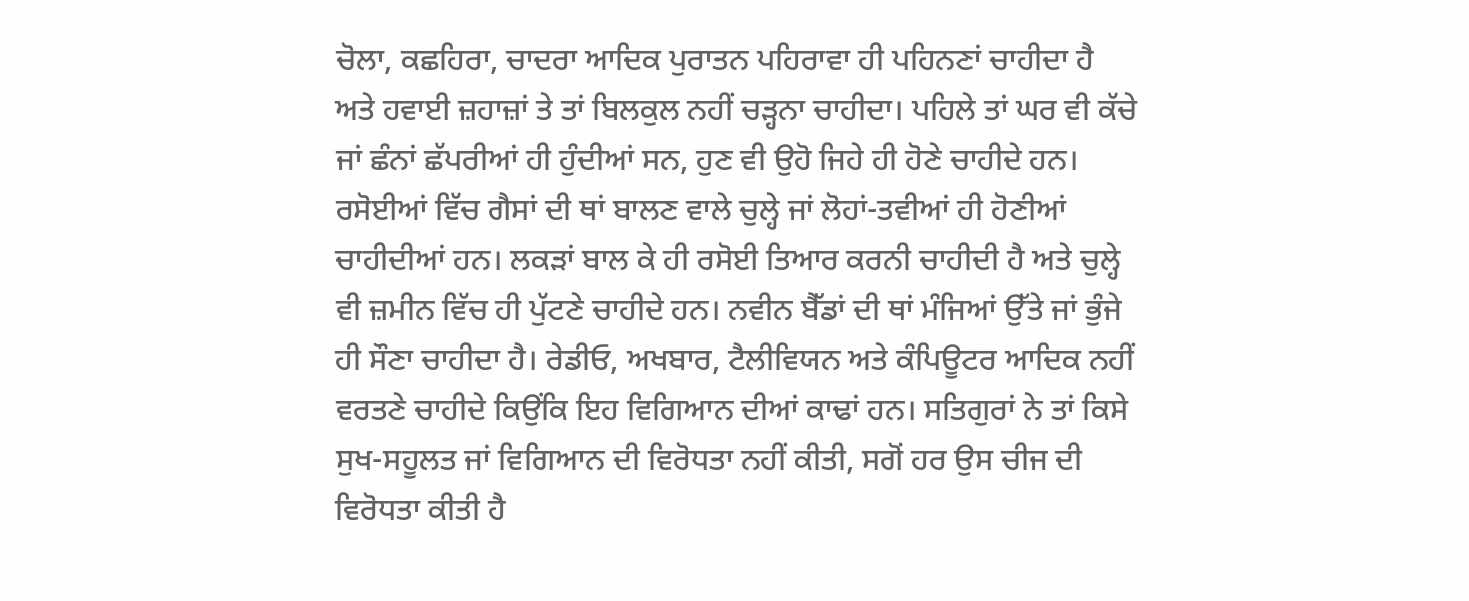ਚੋਲਾ, ਕਛਹਿਰਾ, ਚਾਦਰਾ ਆਦਿਕ ਪੁਰਾਤਨ ਪਹਿਰਾਵਾ ਹੀ ਪਹਿਨਣਾਂ ਚਾਹੀਦਾ ਹੈ ਅਤੇ ਹਵਾਈ ਜ਼ਹਾਜ਼ਾਂ ਤੇ ਤਾਂ ਬਿਲਕੁਲ ਨਹੀਂ ਚੜ੍ਹਨਾ ਚਾਹੀਦਾ। ਪਹਿਲੇ ਤਾਂ ਘਰ ਵੀ ਕੱਚੇ ਜਾਂ ਛੰਨਾਂ ਛੱਪਰੀਆਂ ਹੀ ਹੁੰਦੀਆਂ ਸਨ, ਹੁਣ ਵੀ ਉਹੋ ਜਿਹੇ ਹੀ ਹੋਣੇ ਚਾਹੀਦੇ ਹਨ। ਰਸੋਈਆਂ ਵਿੱਚ ਗੈਸਾਂ ਦੀ ਥਾਂ ਬਾਲਣ ਵਾਲੇ ਚੁਲ੍ਹੇ ਜਾਂ ਲੋਹਾਂ-ਤਵੀਆਂ ਹੀ ਹੋਣੀਆਂ ਚਾਹੀਦੀਆਂ ਹਨ। ਲਕੜਾਂ ਬਾਲ ਕੇ ਹੀ ਰਸੋਈ ਤਿਆਰ ਕਰਨੀ ਚਾਹੀਦੀ ਹੈ ਅਤੇ ਚੁਲ੍ਹੇ ਵੀ ਜ਼ਮੀਨ ਵਿੱਚ ਹੀ ਪੁੱਟਣੇ ਚਾਹੀਦੇ ਹਨ। ਨਵੀਨ ਬੈੱਡਾਂ ਦੀ ਥਾਂ ਮੰਜਿਆਂ ਉੱਤੇ ਜਾਂ ਭੁੰਜੇ ਹੀ ਸੌਣਾ ਚਾਹੀਦਾ ਹੈ। ਰੇਡੀਓ, ਅਖਬਾਰ, ਟੈਲੀਵਿਯਨ ਅਤੇ ਕੰਪਿਊਟਰ ਆਦਿਕ ਨਹੀਂ ਵਰਤਣੇ ਚਾਹੀਦੇ ਕਿਉਂਕਿ ਇਹ ਵਿਗਿਆਨ ਦੀਆਂ ਕਾਢਾਂ ਹਨ। ਸਤਿਗੁਰਾਂ ਨੇ ਤਾਂ ਕਿਸੇ ਸੁਖ-ਸਹੂਲਤ ਜਾਂ ਵਿਗਿਆਨ ਦੀ ਵਿਰੋਧਤਾ ਨਹੀਂ ਕੀਤੀ, ਸਗੋਂ ਹਰ ਉਸ ਚੀਜ ਦੀ ਵਿਰੋਧਤਾ ਕੀਤੀ ਹੈ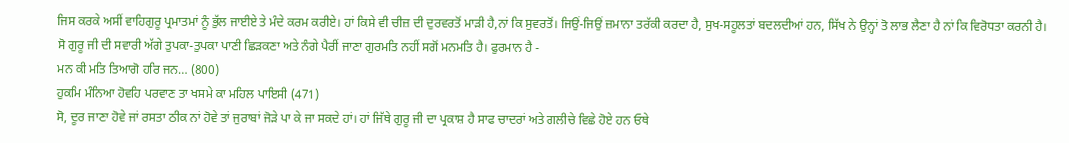ਜਿਸ ਕਰਕੇ ਅਸੀਂ ਵਾਹਿਗੁਰੂ ਪ੍ਰਮਾਤਮਾਂ ਨੂੰ ਭੁੱਲ ਜਾਈਏ ਤੇ ਮੰਦੇ ਕਰਮ ਕਰੀਏ। ਹਾਂ ਕਿਸੇ ਵੀ ਚੀਜ਼ ਦੀ ਦੁਰਵਰਤੋਂ ਮਾੜੀ ਹੈ,ਨਾਂ ਕਿ ਸੁਵਰਤੋਂ। ਜਿਉਂ-ਜਿਉਂ ਜ਼ਮਾਨਾ ਤਰੱਕੀ ਕਰਦਾ ਹੈ, ਸੁਖ-ਸਹੂਲਤਾਂ ਬਦਲਦੀਆਂ ਹਨ, ਸਿੱਖ ਨੇ ਉਨ੍ਹਾਂ ਤੋ ਲਾਭ ਲੈਣਾ ਹੈ ਨਾਂ ਕਿ ਵਿਰੋਧਤਾ ਕਰਨੀ ਹੈ।
ਸੋ ਗੁਰੂ ਜੀ ਦੀ ਸਵਾਰੀ ਅੱਗੇ ਤੁਪਕਾ-ਤੁਪਕਾ ਪਾਣੀ ਛਿੜਕਣਾ ਅਤੇ ਨੰਗੇ ਪੈਰੀਂ ਜਾਣਾ ਗੁਰਮਤਿ ਨਹੀਂ ਸਗੋਂ ਮਨਮਤਿ ਹੈ। ਫੁਰਮਾਨ ਹੈ -
ਮਨ ਕੀ ਮਤਿ ਤਿਆਗੋ ਹਰਿ ਜਨ… (800)
ਹੁਕਮਿ ਮੰਨਿਆ ਹੋਵਹਿ ਪਰਵਾਣ ਤਾ ਖਸਮੇ ਕਾ ਮਹਿਲ ਪਾਇਸੀ (471)
ਸੋ, ਦੂਰ ਜਾਣਾ ਹੋਵੇ ਜਾਂ ਰਸਤਾ ਠੀਕ ਨਾਂ ਹੋਵੇ ਤਾਂ ਜੁਰਾਬਾਂ ਜੋੜੇ ਪਾ ਕੇ ਜਾ ਸਕਦੇ ਹਾਂ। ਹਾਂ ਜਿੱਥੇ ਗੁਰੂ ਜੀ ਦਾ ਪ੍ਰਕਾਸ਼ ਹੈ ਸਾਫ ਚਾਦਰਾਂ ਅਤੇ ਗਲੀਚੇ ਵਿਛੇ ਹੋਏ ਹਨ ਓਥੇ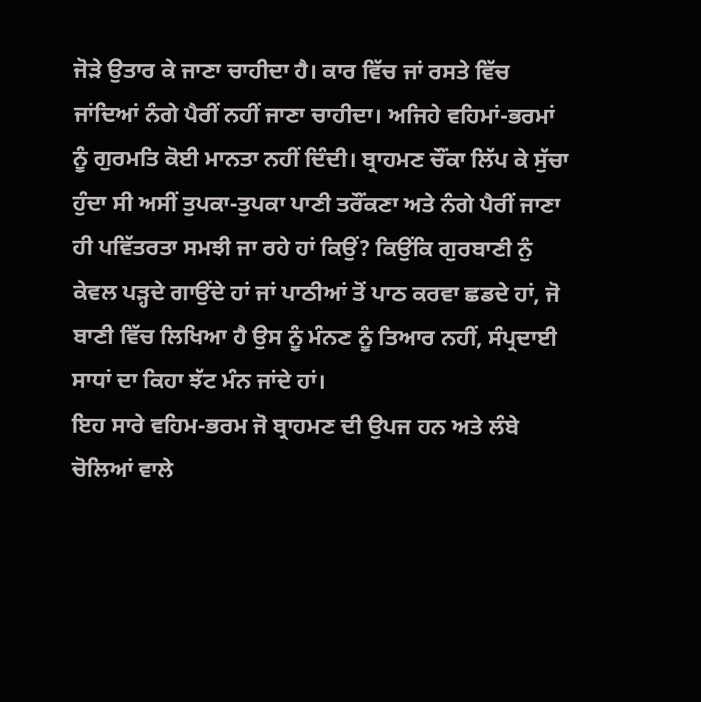ਜੋੜੇ ਉਤਾਰ ਕੇ ਜਾਣਾ ਚਾਹੀਦਾ ਹੈ। ਕਾਰ ਵਿੱਚ ਜਾਂ ਰਸਤੇ ਵਿੱਚ ਜਾਂਦਿਆਂ ਨੰਗੇ ਪੈਰੀਂ ਨਹੀਂ ਜਾਣਾ ਚਾਹੀਦਾ। ਅਜਿਹੇ ਵਹਿਮਾਂ-ਭਰਮਾਂ ਨੂੰ ਗੁਰਮਤਿ ਕੋਈ ਮਾਨਤਾ ਨਹੀਂ ਦਿੰਦੀ। ਬ੍ਰਾਹਮਣ ਚੌਂਕਾ ਲਿੱਪ ਕੇ ਸੁੱਚਾ ਹੁੰਦਾ ਸੀ ਅਸੀਂ ਤੁਪਕਾ-ਤੁਪਕਾ ਪਾਣੀ ਤਰੌਂਕਣਾ ਅਤੇ ਨੰਗੇ ਪੈਰੀਂ ਜਾਣਾ ਹੀ ਪਵਿੱਤਰਤਾ ਸਮਝੀ ਜਾ ਰਹੇ ਹਾਂ ਕਿਉਂ? ਕਿਉਂਕਿ ਗੁਰਬਾਣੀ ਨੁੰ ਕੇਵਲ ਪੜ੍ਹਦੇ ਗਾਉਂਦੇ ਹਾਂ ਜਾਂ ਪਾਠੀਆਂ ਤੋਂ ਪਾਠ ਕਰਵਾ ਛਡਦੇ ਹਾਂ, ਜੋ ਬਾਣੀ ਵਿੱਚ ਲਿਖਿਆ ਹੈ ਉਸ ਨੂੰ ਮੰਨਣ ਨੂੰ ਤਿਆਰ ਨਹੀਂ, ਸੰਪ੍ਰਦਾਈ ਸਾਧਾਂ ਦਾ ਕਿਹਾ ਝੱਟ ਮੰਨ ਜਾਂਦੇ ਹਾਂ।
ਇਹ ਸਾਰੇ ਵਹਿਮ-ਭਰਮ ਜੋ ਬ੍ਰਾਹਮਣ ਦੀ ਉਪਜ ਹਨ ਅਤੇ ਲੰਬੇ ਚੋਲਿਆਂ ਵਾਲੇ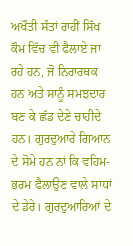ਅਖੌਤੀ ਸੰਤਾਂ ਰਾਹੀਂ ਸਿੱਖ ਕੌਮ ਵਿੱਚ ਵੀ ਫੈਲਾਏ ਜਾ ਰਹੇ ਹਨ, ਜੋ ਨਿਰਾਰਥਕ ਹਨ ਅਤੇ ਸਾਨੂੰ ਸਮਝਦਾਰ ਬਣ ਕੇ ਛੱਡ ਦੇਣੇ ਚਾਹੀਦੇ ਹਨ। ਗੁਰਦੁਆਰੇ ਗਿਆਨ ਦੇ ਸੋਮੇ ਹਨ ਨਾਂ ਕਿ ਵਹਿਮ-ਭਰਮ ਫੈਲਾਉਣ ਵਾਲੇ ਸਾਧਾਂ ਦੇ ਡੇਰੇ। ਗੁਰਦੁਆਰਿਆਂ ਦੇ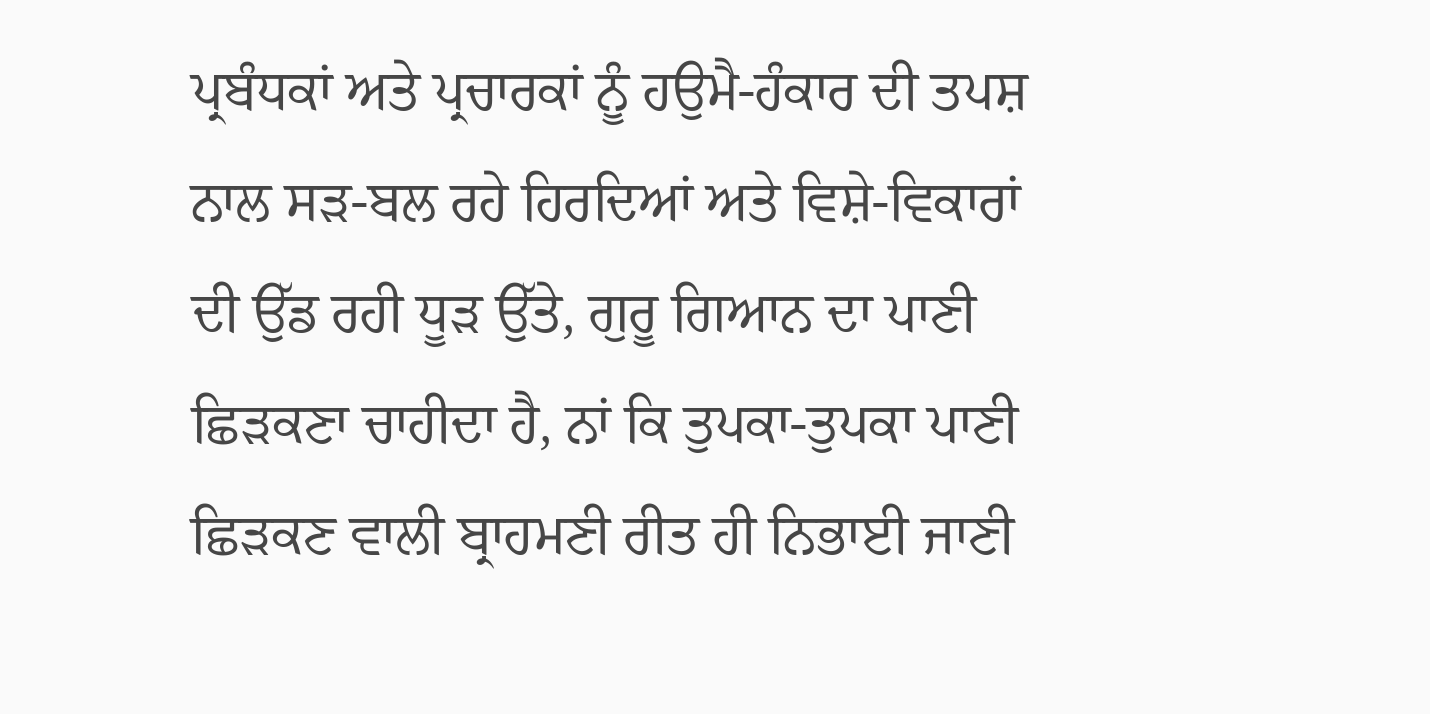ਪ੍ਰਬੰਧਕਾਂ ਅਤੇ ਪ੍ਰਚਾਰਕਾਂ ਨੂੰ ਹਉਮੈ-ਹੰਕਾਰ ਦੀ ਤਪਸ਼ ਨਾਲ ਸੜ-ਬਲ ਰਹੇ ਹਿਰਦਿਆਂ ਅਤੇ ਵਿਸ਼ੇ-ਵਿਕਾਰਾਂ ਦੀ ਉੱਡ ਰਹੀ ਧੂੜ ਉੱਤੇ, ਗੁਰੂ ਗਿਆਨ ਦਾ ਪਾਣੀ ਛਿੜਕਣਾ ਚਾਹੀਦਾ ਹੈ, ਨਾਂ ਕਿ ਤੁਪਕਾ-ਤੁਪਕਾ ਪਾਣੀ ਛਿੜਕਣ ਵਾਲੀ ਬ੍ਰਾਹਮਣੀ ਰੀਤ ਹੀ ਨਿਭਾਈ ਜਾਣੀ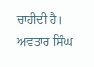ਚਾਹੀਦੀ ਹੈ।
ਅਵਤਾਰ ਸਿੰਘ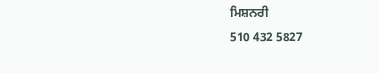ਮਿਸ਼ਨਰੀ
510 432 5827